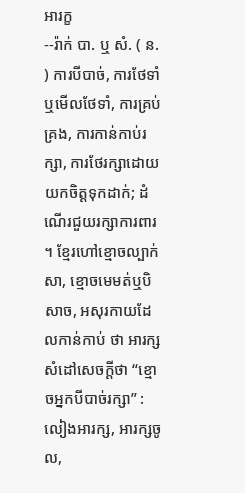អារក្ខ
--រ៉ាក់ បា. ឬ សំ. ( ន. ) ការបីបាច់, ការថែទាំឬមើលថែទាំ, ការគ្រប់គ្រង, ការកាន់កាប់រក្សា, ការថែរក្សាដោយយកចិត្តទុកដាក់; ដំណើរជួយរក្សាការពារ ។ ខ្មែរហៅខ្មោចល្បាក់សា, ខ្មោចមេមត់ឬបិសាច, អសុរកាយដែលកាន់កាប់ ថា អារក្ស សំដៅសេចក្ដីថា “ខ្មោចអ្នកបីបាច់រក្សា” : លៀងអារក្ស, អារក្សចូល,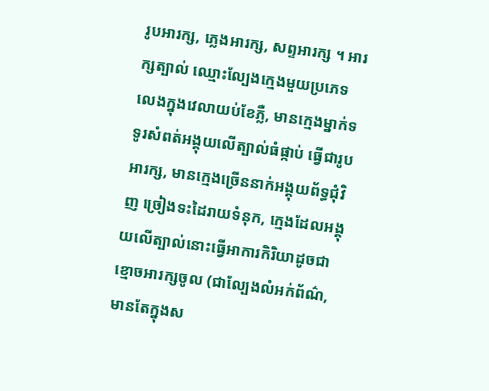រូបអារក្ស, ភ្លេងអារក្ស, សព្ទអារក្ស ។ អារក្សត្បាល់ ឈ្មោះល្បែងក្មេងមួយប្រភេទលេងក្នុងវេលាយប់ខែភ្លឺ, មានក្មេងម្នាក់ទទូរសំពត់អង្គុយលើត្បាល់ធំផ្កាប់ ធ្វើជារូបអារក្ស, មានក្មេងច្រើននាក់អង្គុយព័ទ្ធជុំវិញ ច្រៀងទះដៃរាយទំនុក, ក្មេងដែលអង្គុយលើត្បាល់នោះធ្វើអាការកិរិយាដូចជាខ្មោចអារក្សចូល (ជាល្បែងលំអក់ព័ណ៌, មានតែក្នុងស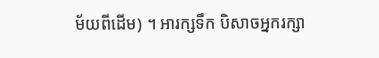ម័យពីដើម) ។ អារក្សទឹក បិសាចអ្នករក្សា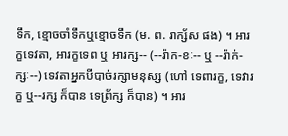ទឹក, ខ្មោចចាំទឹកឬខ្មោចទឹក (ម. ព. រាក្ស័ស ផង) ។ អារក្ខទេវតា, អារក្ខទេព ឬ អារក្ស-- (--រ៉ាក-ខៈ-- ឬ --រ៉ាក់-ក្សៈ--) ទេវតាអ្នកបីបាច់រក្សាមនុស្ស (ហៅ ទេពារក្ខ, ទេវារក្ខ ឬ--រក្ស ក៏បាន ទេព្រ័ក្ស ក៏បាន) ។ អារ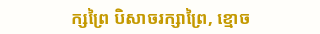ក្សព្រៃ បិសាចរក្សាព្រៃ, ខ្មោច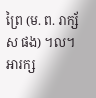ព្រៃ (ម. ព. រាក្ស័ស ផង) ។ល។ អារក្ស